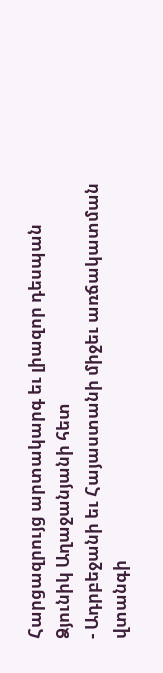Հարցազրույց արտակարգ եւ լիազոր դեսպան Ձյունիկ Աղաջանյանի հետ
- Ադրբեջանի եւ Հայաստանի միջեւ առճակատման վտանգի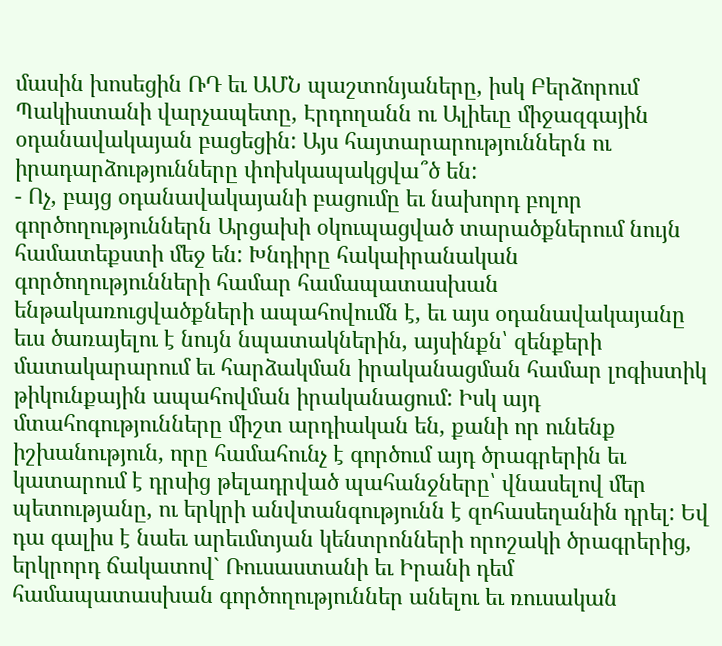մասին խոսեցին ՌԴ եւ ԱՄՆ պաշտոնյաները, իսկ Բերձորում Պակիստանի վարչապետը, Էրդողանն ու Ալիեւը միջազգային օդանավակայան բացեցին: Այս հայտարարություններն ու իրադարձությունները փոխկապակցվա՞ծ են:
- Ոչ, բայց օդանավակայանի բացումը եւ նախորդ բոլոր գործողություններն Արցախի օկուպացված տարածքներում նույն համատեքստի մեջ են: Խնդիրը հակաիրանական գործողությունների համար համապատասխան ենթակառուցվածքների ապահովումն է, եւ այս օդանավակայանը եւս ծառայելու է նույն նպատակներին, այսինքն՝ զենքերի մատակարարում եւ հարձակման իրականացման համար լոգիստիկ թիկունքային ապահովման իրականացում: Իսկ այդ մտահոգությունները միշտ արդիական են, քանի որ ունենք իշխանություն, որը համահունչ է գործում այդ ծրագրերին եւ կատարում է դրսից թելադրված պահանջները՝ վնասելով մեր պետությանը, ու երկրի անվտանգությունն է զոհասեղանին դրել: Եվ դա գալիս է նաեւ արեւմտյան կենտրոնների որոշակի ծրագրերից, երկրորդ ճակատով` Ռուսաստանի եւ Իրանի դեմ համապատասխան գործողություններ անելու եւ ռուսական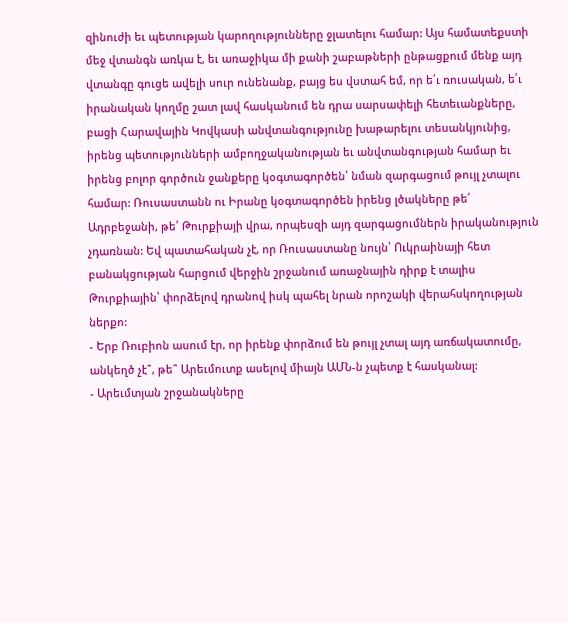զինուժի եւ պետության կարողությունները ջլատելու համար: Այս համատեքստի մեջ վտանգն առկա է, եւ առաջիկա մի քանի շաբաթների ընթացքում մենք այդ վտանգը գուցե ավելի սուր ունենանք, բայց ես վստահ եմ, որ ե՛ւ ռուսական, ե՛ւ իրանական կողմը շատ լավ հասկանում են դրա սարսափելի հետեւանքները, բացի Հարավային Կովկասի անվտանգությունը խաթարելու տեսանկյունից, իրենց պետությունների ամբողջականության եւ անվտանգության համար եւ իրենց բոլոր գործուն ջանքերը կօգտագործեն՝ նման զարգացում թույլ չտալու համար: Ռուսաստանն ու Իրանը կօգտագործեն իրենց լծակները թե՛ Ադրբեջանի, թե՛ Թուրքիայի վրա, որպեսզի այդ զարգացումներն իրականություն չդառնան: Եվ պատահական չէ, որ Ռուսաստանը նույն՝ Ուկրաինայի հետ բանակցության հարցում վերջին շրջանում առաջնային դիրք է տալիս Թուրքիային՝ փորձելով դրանով իսկ պահել նրան որոշակի վերահսկողության ներքո:
- Երբ Ռուբիոն ասում էր, որ իրենք փորձում են թույլ չտալ այդ առճակատումը, անկեղծ չէ՞, թե՞ Արեւմուտք ասելով միայն ԱՄՆ-ն չպետք է հասկանալ:
- Արեւմտյան շրջանակները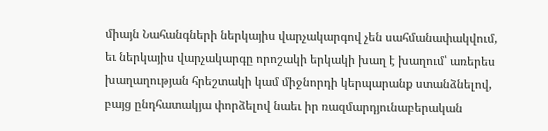միայն Նահանգների ներկայիս վարչակարգով չեն սահմանափակվում, եւ ներկայիս վարչակարգը որոշակի երկակի խաղ է խաղում՝ առերես խաղաղության հրեշտակի կամ միջնորդի կերպարանք ստանձնելով, բայց ընդհատակյա փորձելով նաեւ իր ռազմարդյունաբերական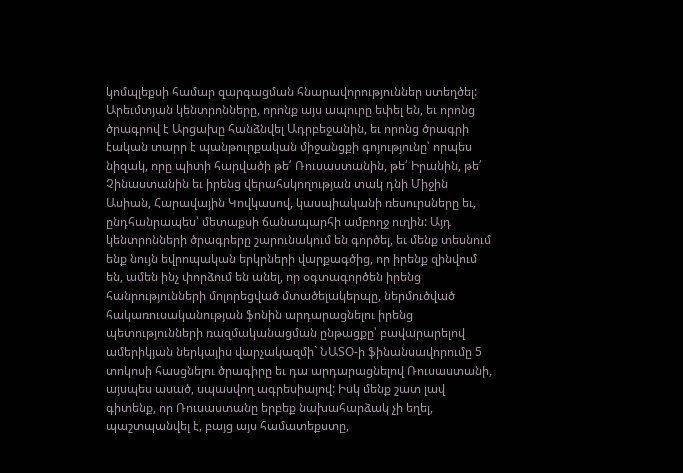կոմպլեքսի համար զարգացման հնարավորություններ ստեղծել: Արեւմտյան կենտրոնները, որոնք այս ապուրը եփել են, եւ որոնց ծրագրով է Արցախը հանձնվել Ադրբեջանին, եւ որոնց ծրագրի էական տարր է պանթուրքական միջանցքի գոյությունը՝ որպես նիզակ, որը պիտի հարվածի թե՛ Ռուսաստանին, թե՛ Իրանին, թե՛ Չինաստանին եւ իրենց վերահսկողության տակ դնի Միջին Ասիան, Հարավային Կովկասով, կասպիականի ռեսուրսները եւ, ընդհանրապես՝ մետաքսի ճանապարհի ամբողջ ուղին: Այդ կենտրոնների ծրագրերը շարունակում են գործել, եւ մենք տեսնում ենք նույն եվրոպական երկրների վարքագծից, որ իրենք զինվում են, ամեն ինչ փորձում են անել, որ օգտագործեն իրենց հանրությունների մոլորեցված մտածելակերպը, ներմուծված հակառուսականության ֆոնին արդարացնելու իրենց պետությունների ռազմականացման ընթացքը՝ բավարարելով ամերիկյան ներկայիս վարչակազմի` ՆԱՏՕ-ի ֆինանսավորումը 5 տոկոսի հասցնելու ծրագիրը եւ դա արդարացնելով Ռուսաստանի, այսպես ասած, սպասվող ագրեսիայով: Իսկ մենք շատ լավ գիտենք, որ Ռուսաստանը երբեք նախահարձակ չի եղել, պաշտպանվել է, բայց այս համատեքստը,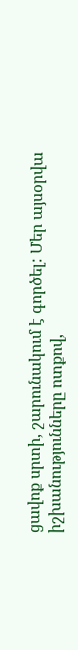ցավոք սրտի, շարունակում է գործել: Մեր այսօրվա իշխանությունները ոտքով,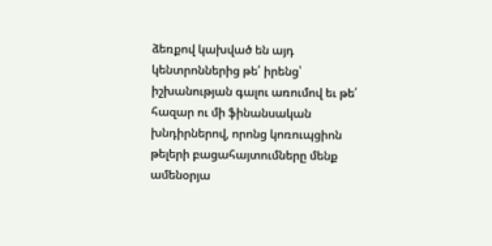ձեռքով կախված են այդ կենտրոններից թե՛ իրենց՝ իշխանության գալու առումով եւ թե՛ հազար ու մի ֆինանսական խնդիրներով, որոնց կոռուպցիոն թելերի բացահայտումները մենք ամենօրյա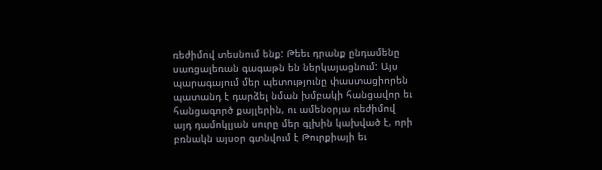ռեժիմով տեսնում ենք: Թեեւ դրանք ընդամենը սառցալեռան գագաթն են ներկայացնում: Այս պարագայում մեր պետությունը փաստացիորեն պատանդ է դարձել նման խմբակի հանցավոր եւ հանցագործ քայլերին, ու ամենօրյա ռեժիմով այդ դամոկլյան սուրը մեր գլխին կախված է, որի բռնակն այսօր գտնվում է Թուրքիայի եւ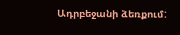Ադրբեջանի ձեռքում: